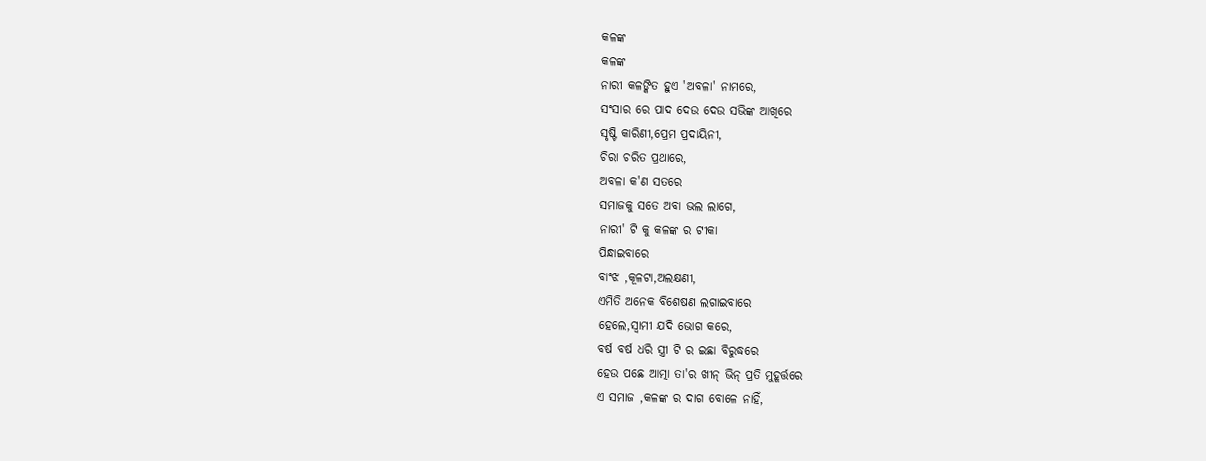କଳଙ୍କ
କଳଙ୍କ
ନାରୀ କଳଙ୍କିତ ହୁଏ 'ଅବଳା' ନାମରେ,
ସଂସାର ରେ ପାଦ ଦେଉ ଦେଉ ସଭିଙ୍କ ଆଖିରେ
ସୃଷ୍ଟି କାରିଣୀ,ପ୍ରେମ ପ୍ରଦାୟିନୀ,
ଚିରା ଚରିତ ପ୍ରଥାରେ,
ଅବଳା କ'ଣ ସତରେ
ସମାଜକୁ ସତେ ଅବା ଭଲ ଲାଗେ,
ନାରୀ' ଟି କୁ କଳଙ୍କ ର ଟୀକା
ପିନ୍ଧାଇବାରେ
ବାଂଝ ,କୂଳଟା,ଅଲକ୍ଷଣୀ,
ଏମିତି ଅନେକ ବିଶେଷଣ ଲଗାଇବାରେ
ହେଲେ,ସ୍ୱାମୀ ଯଦି ଭୋଗ କରେ,
ବର୍ଷ ବର୍ଷ ଧରି ସ୍ତ୍ରୀ ଟି ର ଇଛା ବିରୁଦ୍ଧରେ
ହେଉ ପଛେ ଆତ୍ମା ତା'ର ଖୀନ୍ ଭିନ୍ ପ୍ରତି ମୁହୂର୍ତ୍ତରେ
ଏ ସମାଜ ,କଳଙ୍କ ର ଦାଗ ବୋଳେ ନାହିଁ,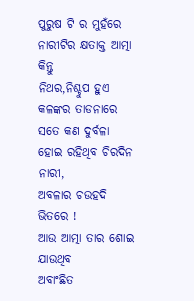ପୁରୁଷ ଟି ର ମୁହଁରେ
ନାରୀଟିର କ୍ଷତାକ୍ତ ଆତ୍ମା କିନ୍ତୁ
ନିଥର,ନିଶ୍ଚୁପ ହୁଏ କଳଙ୍କର ତାଡନାରେ
ସତେ କଣ ଦୁର୍ବଳା ହୋଇ ରହିଥିବ ଚିରଦିନ ନାରୀ,
ଅବଳାର ଚଉହଦି ଭିତରେ !
ଆଉ ଆତ୍ମା ତାର ଶୋଇ ଯାଉଥିବ
ଅବାଂଛିତ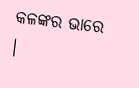କଳଙ୍କର ଭାରେ ।